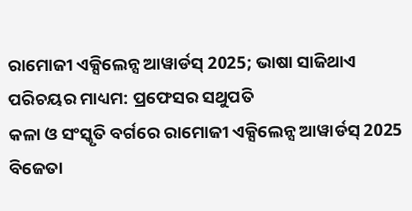ରାମୋଜୀ ଏକ୍ସିଲେନ୍ସ ଆୱାର୍ଡସ୍ 2025; ଭାଷା ସାଜିଥାଏ ପରିଚୟର ମାଧ୍ୟମ: ପ୍ରଫେସର ସଥୁପତି
କଳା ଓ ସଂସ୍କୃତି ବର୍ଗରେ ରାମୋଜୀ ଏକ୍ସିଲେନ୍ସ ଆୱାର୍ଡସ୍ 2025 ବିଜେତା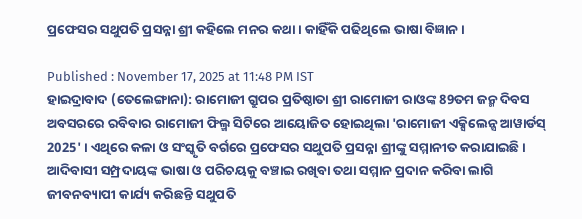ପ୍ରଫେସର ସଥୁପତି ପ୍ରସନ୍ନା ଶ୍ରୀ କହିଲେ ମନର କଥା । କାହିଁକି ପଢିଥିଲେ ଭାଷା ବିଜ୍ଞାନ ।

Published : November 17, 2025 at 11:48 PM IST
ହାଇଦ୍ରାବାଦ (ତେଲେଙ୍ଗାନା): ରାମୋଜୀ ଗ୍ରୁପର ପ୍ରତିଷ୍ଠାତା ଶ୍ରୀ ରାମୋଜୀ ରାଓଙ୍କ 89ତମ ଜନ୍ମ ଦିବସ ଅବସରରେ ରବିବାର ରାମୋଜୀ ଫିଲ୍ମ ସିଟିରେ ଆୟୋଜିତ ହୋଇଥିଲା 'ରାମୋଜୀ ଏକ୍ସିଲେନ୍ସ ଆୱାର୍ଡସ୍ 2025' । ଏଥିରେ କଳା ଓ ସଂସ୍କୃତି ବର୍ଗରେ ପ୍ରଫେସର ସଥୁପତି ପ୍ରସନ୍ନା ଶ୍ରୀଙ୍କୁ ସମ୍ମାନୀତ କରାଯାଇଛି । ଆଦିବାସୀ ସମ୍ପ୍ରଦାୟଙ୍କ ଭାଷା ଓ ପରିଚୟକୁ ବଞ୍ଚାଇ ରଖିବା ତଥା ସମ୍ମାନ ପ୍ରଦାନ କରିବା ଲାଗି ଜୀବନବ୍ୟାପୀ କାର୍ଯ୍ୟ କରିଛନ୍ତି ସଥୁପତି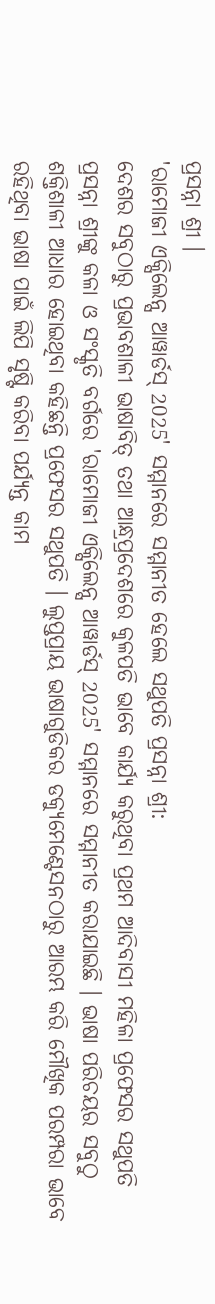ପ୍ରସନ୍ନା ଶ୍ରୀ ।
'ରାମୋଜୀ ଏକ୍ସିଲେନ୍ସ ଆୱାର୍ଡସ୍ 2025' ସମ୍ମାନରେ ସମ୍ମାନୀତ ହେଲେ ସଥୁପତି ପ୍ରସନ୍ନା ଶ୍ରୀ:
ଦେଶର ସବୁଠାରୁ ପ୍ରଭାବଶାଳୀ ଭାଷାବିତ୍ ତଥା ଆନ୍ଧ୍ରପ୍ରଦେଶରେ କୁଳପତି ଭାବେ କାର୍ଯ୍ୟ କରୁଥିବା ପ୍ରଥମ ଆଦିବାସୀ ମହିଳା ପ୍ରଫେସର ସଥୁପତି ପ୍ରସନ୍ନା ଶ୍ରୀଙ୍କୁ କଳା ଓ ସଂସ୍କୃତି ବର୍ଗରେ 'ରାମୋଜୀ ଏକ୍ସିଲେନ୍ସ ଆୱାର୍ଡସ୍ 2025' ସମ୍ମାନରେ ସମ୍ମାନୀତ କରାଯାଇଛି । ଭାଷା ପରିଚୟର ସବୁଠୁ ଶକ୍ତିଶାଳୀ ଆଧାର ହୋଇଥିବା କହିଛନ୍ତି ପ୍ରଫେସର ସଥୁପତି । ଲୁପ୍ତପ୍ରାୟ ଭାଷାଗୁଡିକର ଡକ୍ୟୁମେଣ୍ଟେସନଠାରୁ ଆରମ୍ଭ କରି ମୌଖିକ ପରମ୍ପରା ଭାବେ ରହିଥିବା ଭାଷା ପାଇଁ ଲିପି ସୃଷ୍ଟି କରିବା ପର୍ଯ୍ୟନ୍ତ କାମ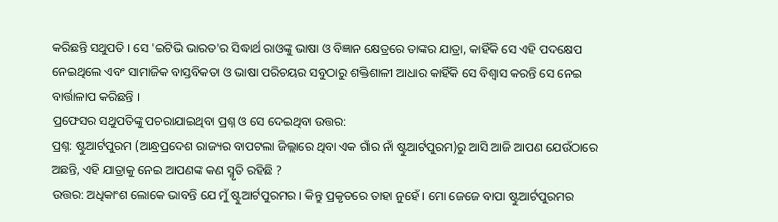କରିଛନ୍ତି ସଥୁପତି । ସେ 'ଇଟିଭି ଭାରତ'ର ସିଦ୍ଧାର୍ଥ ରାଓଙ୍କୁ ଭାଷା ଓ ବିଜ୍ଞାନ କ୍ଷେତ୍ରରେ ତାଙ୍କର ଯାତ୍ରା, କାହିଁକି ସେ ଏହି ପଦକ୍ଷେପ ନେଇଥିଲେ ଏବଂ ସାମାଜିକ ବାସ୍ତବିକତା ଓ ଭାଷା ପରିଚୟର ସବୁଠାରୁ ଶକ୍ତିଶାଳୀ ଆଧାର କାହିଁକି ସେ ବିଶ୍ୱାସ କରନ୍ତି ସେ ନେଇ ବାର୍ତ୍ତାଳାପ କରିଛନ୍ତି ।
ପ୍ରଫେସର ସଥୁପତିଙ୍କୁ ପଚରାଯାଇଥିବା ପ୍ରଶ୍ନ ଓ ସେ ଦେଇଥିବା ଉତ୍ତର:
ପ୍ରଶ୍ନ: ଷ୍ଟୁଆର୍ଟପୁରମ (ଆନ୍ଧ୍ରପ୍ରଦେଶ ରାଜ୍ୟର ବାପଟଲା ଜିଲ୍ଲାରେ ଥିବା ଏକ ଗାଁର ନାଁ ଷ୍ଟୁଆର୍ଟପୁରମ)ରୁ ଆସି ଆଜି ଆପଣ ଯେଉଁଠାରେ ଅଛନ୍ତି, ଏହି ଯାତ୍ରାକୁ ନେଇ ଆପଣଙ୍କ କଣ ସ୍ମୃତି ରହିଛି ?
ଉତ୍ତର: ଅଧିକାଂଶ ଲୋକେ ଭାବନ୍ତି ଯେ ମୁଁ ଷ୍ଟୁଆର୍ଟପୁରମର । କିନ୍ତୁ ପ୍ରକୃତରେ ତାହା ନୁହେଁ । ମୋ ଜେଜେ ବାପା ଷ୍ଟୁଆର୍ଟପୁରମର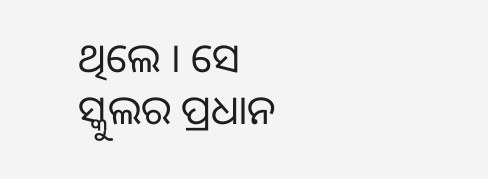ଥିଲେ । ସେ ସ୍କୁଲର ପ୍ରଧାନ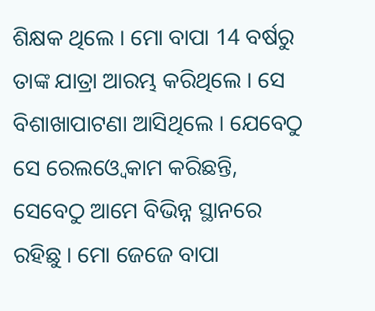ଶିକ୍ଷକ ଥିଲେ । ମୋ ବାପା 14 ବର୍ଷରୁ ତାଙ୍କ ଯାତ୍ରା ଆରମ୍ଭ କରିଥିଲେ । ସେ ବିଶାଖାପାଟଣା ଆସିଥିଲେ । ଯେବେଠୁ ସେ ରେଲଓ୍ବେ କାମ କରିଛନ୍ତି, ସେବେଠୁ ଆମେ ବିଭିନ୍ନ ସ୍ଥାନରେ ରହିଛୁ । ମୋ ଜେଜେ ବାପା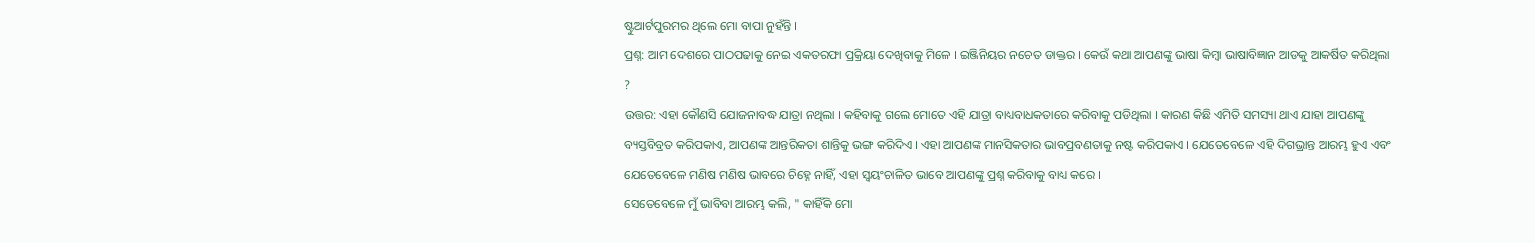ଷ୍ଟୁଆର୍ଟପୁରମର ଥିଲେ ମୋ ବାପା ନୁହଁନ୍ତି ।
ପ୍ରଶ୍ନ: ଆମ ଦେଶରେ ପାଠପଢାକୁ ନେଇ ଏକତରଫା ପ୍ରକ୍ରିୟା ଦେଖିବାକୁ ମିଳେ । ଇଞ୍ଜିନିୟର ନଚେତ ଡାକ୍ତର । କେଉଁ କଥା ଆପଣଙ୍କୁ ଭାଷା କିମ୍ବା ଭାଷାବିଜ୍ଞାନ ଆଡକୁ ଆକର୍ଷିତ କରିଥିଲା ?
ଉତ୍ତର: ଏହା କୌଣସି ଯୋଜନାବଦ୍ଧ ଯାତ୍ରା ନଥିଲା । କହିବାକୁ ଗଲେ ମୋତେ ଏହି ଯାତ୍ରା ବାଧ୍ୟବାଧକତାରେ କରିବାକୁ ପଡିଥିଲା । କାରଣ କିଛି ଏମିତି ସମସ୍ୟା ଥାଏ ଯାହା ଆପଣଙ୍କୁ ବ୍ୟସ୍ତବିବ୍ରତ କରିପକାଏ, ଆପଣଙ୍କ ଆନ୍ତରିକତା ଶାନ୍ତିକୁ ଭଙ୍ଗ କରିଦିଏ । ଏହା ଆପଣଙ୍କ ମାନସିକତାର ଭାବପ୍ରବଣତାକୁ ନଷ୍ଟ କରିପକାଏ । ଯେତେବେଳେ ଏହି ଦିଗଭ୍ରାନ୍ତ ଆରମ୍ଭ ହୁଏ ଏବଂ ଯେତେବେଳେ ମଣିଷ ମଣିଷ ଭାବରେ ଚିହ୍ନେ ନାହିଁ, ଏହା ସ୍ୱୟଂଚାଳିତ ଭାବେ ଆପଣଙ୍କୁ ପ୍ରଶ୍ନ କରିବାକୁ ବାଧ୍ୟ କରେ ।
ସେତେବେଳେ ମୁଁ ଭାବିବା ଆରମ୍ଭ କଲି, " କାହିଁକି ମୋ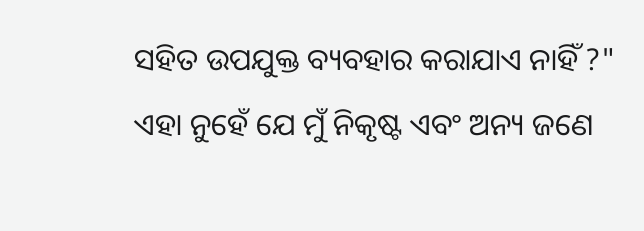ସହିତ ଉପଯୁକ୍ତ ବ୍ୟବହାର କରାଯାଏ ନାହିଁ ?" ଏହା ନୁହେଁ ଯେ ମୁଁ ନିକୃଷ୍ଟ ଏବଂ ଅନ୍ୟ ଜଣେ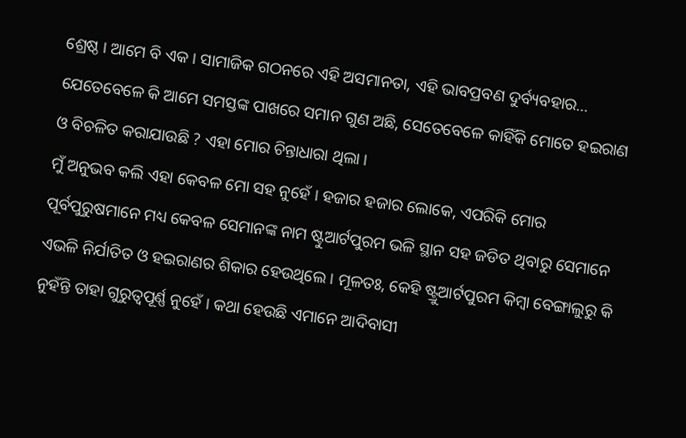ଶ୍ରେଷ୍ଠ । ଆମେ ବି ଏକ । ସାମାଜିକ ଗଠନରେ ଏହି ଅସମାନତା, ଏହି ଭାବପ୍ରବଣ ଦୁର୍ବ୍ୟବହାର... ଯେତେବେଳେ କି ଆମେ ସମସ୍ତଙ୍କ ପାଖରେ ସମାନ ଗୁଣ ଅଛି, ସେତେବେଳେ କାହିଁକି ମୋତେ ହଇରାଣ ଓ ବିଚଳିତ କରାଯାଉଛି ? ଏହା ମୋର ଚିନ୍ତାଧାରା ଥିଲା ।
ମୁଁ ଅନୁଭବ କଲି ଏହା କେବଳ ମୋ ସହ ନୁହେଁ । ହଜାର ହଜାର ଲୋକେ, ଏପରିକି ମୋର ପୂର୍ବପୁରୁଷମାନେ ମଧ୍ୟ କେବଳ ସେମାନଙ୍କ ନାମ ଷ୍ଟୁଆର୍ଟପୁରମ ଭଳି ସ୍ଥାନ ସହ ଜଡିତ ଥିବାରୁ ସେମାନେ ଏଭଳି ନିର୍ଯାତିତ ଓ ହଇରାଣର ଶିକାର ହେଉଥିଲେ । ମୂଳତଃ, କେହି ଷ୍ଟ୍ରୁଆର୍ଟପୁରମ କିମ୍ବା ବେଙ୍ଗାଲୁରୁ କି ନୁହଁନ୍ତି ତାହା ଗୁରୁତ୍ୱପୂର୍ଣ୍ଣ ନୁହେଁ । କଥା ହେଉଛି ଏମାନେ ଆଦିବାସୀ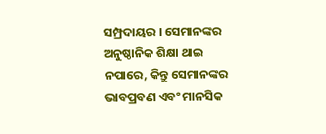ସମ୍ପ୍ରଦାୟର । ସେମାନଙ୍କର ଅନୁଷ୍ଠାନିକ ଶିକ୍ଷା ଥାଇ ନପାରେ, କିନ୍ତୁ ସେମାନଙ୍କର ଭାବପ୍ରବଣ ଏବଂ ମାନସିକ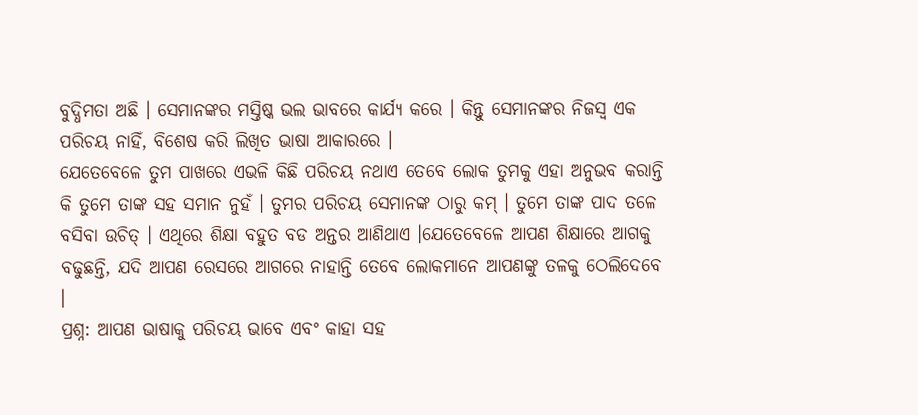ବୁଦ୍ଧିମତା ଅଛି । ସେମାନଙ୍କର ମସ୍ତିଷ୍କ ଭଲ ଭାବରେ କାର୍ଯ୍ୟ କରେ । କିନ୍ତୁ ସେମାନଙ୍କର ନିଜସ୍ୱ ଏକ ପରିଚୟ ନାହିଁ, ବିଶେଷ କରି ଲିଖିତ ଭାଷା ଆକାରରେ ।
ଯେତେବେଳେ ତୁମ ପାଖରେ ଏଭଳି କିଛି ପରିଚୟ ନଥାଏ ତେବେ ଲୋକ ତୁମକୁ ଏହା ଅନୁଭବ କରାନ୍ତି କି ତୁମେ ତାଙ୍କ ସହ ସମାନ ନୁହଁ । ତୁମର ପରିଚୟ ସେମାନଙ୍କ ଠାରୁ କମ୍ । ତୁମେ ତାଙ୍କ ପାଦ ତଳେ ବସିବା ଉଚିତ୍ । ଏଥିରେ ଶିକ୍ଷା ବହୁତ ବଡ ଅନ୍ତର ଆଣିଥାଏ ।ଯେତେବେଳେ ଆପଣ ଶିକ୍ଷାରେ ଆଗକୁ ବଢୁଛନ୍ତି, ଯଦି ଆପଣ ରେସରେ ଆଗରେ ନାହାନ୍ତି ତେବେ ଲୋକମାନେ ଆପଣଙ୍କୁ ତଳକୁ ଠେଲିଦେବେ ।
ପ୍ରଶ୍ନ: ଆପଣ ଭାଷାକୁ ପରିଚୟ ଭାବେ ଏବଂ କାହା ସହ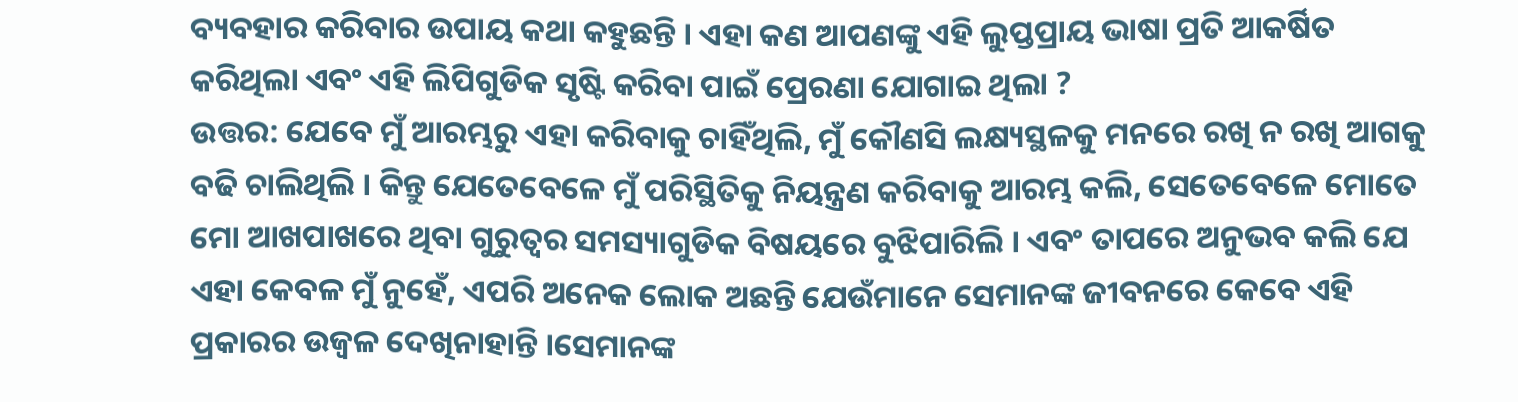ବ୍ୟବହାର କରିବାର ଉପାୟ କଥା କହୁଛନ୍ତି । ଏହା କଣ ଆପଣଙ୍କୁ ଏହି ଲୁପ୍ତପ୍ରାୟ ଭାଷା ପ୍ରତି ଆକର୍ଷିତ କରିଥିଲା ଏବଂ ଏହି ଲିପିଗୁଡିକ ସୃଷ୍ଟି କରିବା ପାଇଁ ପ୍ରେରଣା ଯୋଗାଇ ଥିଲା ?
ଉତ୍ତର: ଯେବେ ମୁଁ ଆରମ୍ଭରୁ ଏହା କରିବାକୁ ଚାହିଁଥିଲି, ମୁଁ କୌଣସି ଲକ୍ଷ୍ୟସ୍ଥଳକୁ ମନରେ ରଖି ନ ରଖି ଆଗକୁ ବଢି ଚାଲିଥିଲି । କିନ୍ତୁ ଯେତେବେଳେ ମୁଁ ପରିସ୍ଥିତିକୁ ନିୟନ୍ତ୍ରଣ କରିବାକୁ ଆରମ୍ଭ କଲି, ସେତେବେଳେ ମୋତେ ମୋ ଆଖପାଖରେ ଥିବା ଗୁରୁତ୍ୱର ସମସ୍ୟାଗୁଡିକ ବିଷୟରେ ବୁଝିପାରିଲି । ଏବଂ ତାପରେ ଅନୁଭବ କଲି ଯେ ଏହା କେବଳ ମୁଁ ନୁହେଁ, ଏପରି ଅନେକ ଲୋକ ଅଛନ୍ତି ଯେଉଁମାନେ ସେମାନଙ୍କ ଜୀବନରେ କେବେ ଏହି ପ୍ରକାରର ଉଜ୍ୱଳ ଦେଖିନାହାନ୍ତି ।ସେମାନଙ୍କ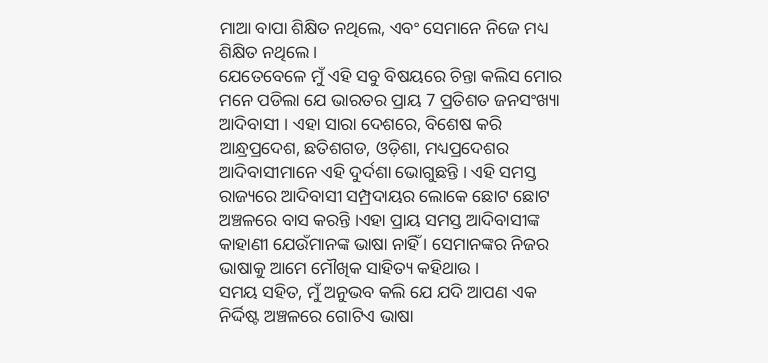ମାଆ ବାପା ଶିକ୍ଷିତ ନଥିଲେ, ଏବଂ ସେମାନେ ନିଜେ ମଧ୍ୟ ଶିକ୍ଷିତ ନଥିଲେ ।
ଯେତେବେଳେ ମୁଁ ଏହି ସବୁ ବିଷୟରେ ଚିନ୍ତା କଲିସ ମୋର ମନେ ପଡିଲା ଯେ ଭାରତର ପ୍ରାୟ 7 ପ୍ରତିଶତ ଜନସଂଖ୍ୟା ଆଦିବାସୀ । ଏହା ସାରା ଦେଶରେ, ବିଶେଷ କରି ଆନ୍ଧ୍ରପ୍ରଦେଶ, ଛତିଶଗଡ, ଓଡ଼ିଶା, ମଧ୍ୟପ୍ରଦେଶର ଆଦିବାସୀମାନେ ଏହି ଦୁର୍ଦଶା ଭୋଗୁଛନ୍ତି । ଏହି ସମସ୍ତ ରାଜ୍ୟରେ ଆଦିବାସୀ ସମ୍ପ୍ରଦାୟର ଲୋକେ ଛୋଟ ଛୋଟ ଅଞ୍ଚଳରେ ବାସ କରନ୍ତି ।ଏହା ପ୍ରାୟ ସମସ୍ତ ଆଦିବାସୀଙ୍କ କାହାଣୀ ଯେଉଁମାନଙ୍କ ଭାଷା ନାହିଁ । ସେମାନଙ୍କର ନିଜର ଭାଷାକୁ ଆମେ ମୌଖିକ ସାହିତ୍ୟ କହିଥାଉ ।
ସମୟ ସହିତ, ମୁଁ ଅନୁଭବ କଲି ଯେ ଯଦି ଆପଣ ଏକ ନିର୍ଦ୍ଦିଷ୍ଟ ଅଞ୍ଚଳରେ ଗୋଟିଏ ଭାଷା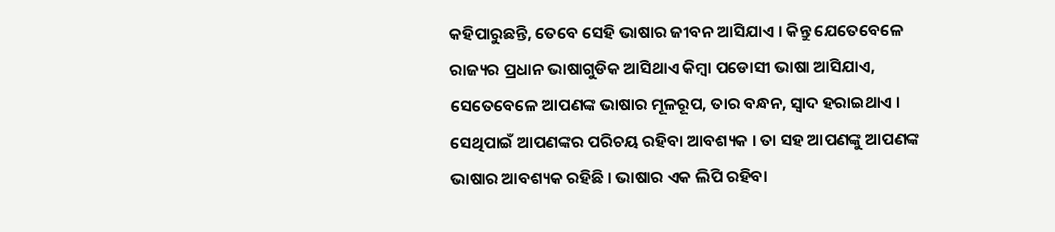କହିପାରୁଛନ୍ତି, ତେବେ ସେହି ଭାଷାର ଜୀବନ ଆସିଯାଏ । କିନ୍ତୁ ଯେତେବେଳେ ରାଜ୍ୟର ପ୍ରଧାନ ଭାଷାଗୁଡିକ ଆସିଥାଏ କିମ୍ବା ପଡୋସୀ ଭାଷା ଆସିଯାଏ, ସେତେବେଳେ ଆପଣଙ୍କ ଭାଷାର ମୂଳରୂପ, ତାର ବନ୍ଧନ, ସ୍ୱାଦ ହରାଇଥାଏ । ସେଥିପାଇଁ ଆପଣଙ୍କର ପରିଚୟ ରହିବା ଆବଶ୍ୟକ । ତା ସହ ଆପଣଙ୍କୁ ଆପଣଙ୍କ ଭାଷାର ଆବଶ୍ୟକ ରହିଛି । ଭାଷାର ଏକ ଲିପି ରହିବା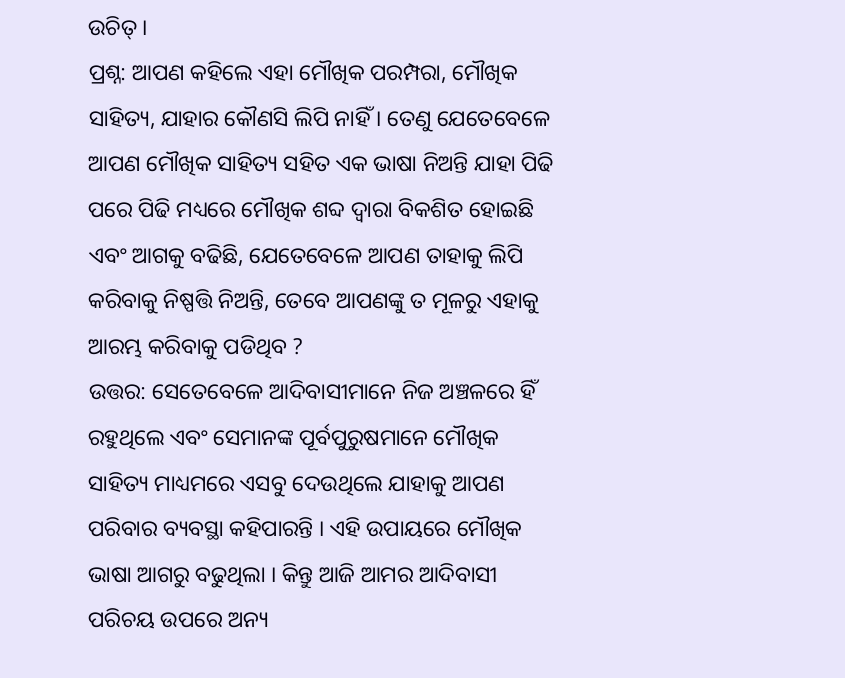ଉଚିତ୍ ।
ପ୍ରଶ୍ନ: ଆପଣ କହିଲେ ଏହା ମୌଖିକ ପରମ୍ପରା, ମୌଖିକ ସାହିତ୍ୟ, ଯାହାର କୌଣସି ଲିପି ନାହିଁ । ତେଣୁ ଯେତେବେଳେ ଆପଣ ମୌଖିକ ସାହିତ୍ୟ ସହିତ ଏକ ଭାଷା ନିଅନ୍ତି ଯାହା ପିଢି ପରେ ପିଢି ମଧ୍ୟରେ ମୌଖିକ ଶବ୍ଦ ଦ୍ୱାରା ବିକଶିତ ହୋଇଛି ଏବଂ ଆଗକୁ ବଢିଛି, ଯେତେବେଳେ ଆପଣ ତାହାକୁ ଲିପି କରିବାକୁ ନିଷ୍ପତ୍ତି ନିଅନ୍ତି, ତେବେ ଆପଣଙ୍କୁ ତ ମୂଳରୁ ଏହାକୁ ଆରମ୍ଭ କରିବାକୁ ପଡିଥିବ ?
ଉତ୍ତର: ସେତେବେଳେ ଆଦିବାସୀମାନେ ନିଜ ଅଞ୍ଚଳରେ ହିଁ ରହୁଥିଲେ ଏବଂ ସେମାନଙ୍କ ପୂର୍ବପୁରୁଷମାନେ ମୌଖିକ ସାହିତ୍ୟ ମାଧ୍ୟମରେ ଏସବୁ ଦେଉଥିଲେ ଯାହାକୁ ଆପଣ ପରିବାର ବ୍ୟବସ୍ଥା କହିପାରନ୍ତି । ଏହି ଉପାୟରେ ମୌଖିକ ଭାଷା ଆଗରୁ ବଢୁଥିଲା । କିନ୍ତୁ ଆଜି ଆମର ଆଦିବାସୀ ପରିଚୟ ଉପରେ ଅନ୍ୟ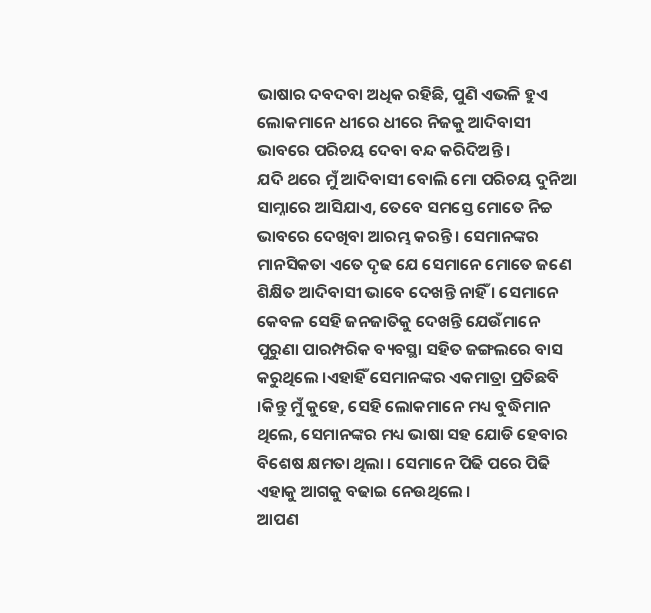ଭାଷାର ଦବଦବା ଅଧିକ ରହିଛି, ପୁଣି ଏଭଳି ହୁଏ ଲୋକମାନେ ଧୀରେ ଧୀରେ ନିଜକୁ ଆଦିବାସୀ ଭାବରେ ପରିଚୟ ଦେବା ବନ୍ଦ କରିଦିଅନ୍ତି ।
ଯଦି ଥରେ ମୁଁ ଆଦିବାସୀ ବୋଲି ମୋ ପରିଚୟ ଦୁନିଆ ସାମ୍ନାରେ ଆସିଯାଏ, ତେବେ ସମସ୍ତେ ମୋତେ ନିଚ୍ଚ ଭାବରେ ଦେଖିବା ଆରମ୍ଭ କରନ୍ତି । ସେମାନଙ୍କର ମାନସିକତା ଏତେ ଦୃଢ ଯେ ସେମାନେ ମୋତେ ଜଣେ ଶିକ୍ଷିତ ଆଦିବାସୀ ଭାବେ ଦେଖନ୍ତି ନାହିଁ । ସେମାନେ କେବଳ ସେହି ଜନଜାତିକୁ ଦେଖନ୍ତି ଯେଉଁମାନେ ପୁରୁଣା ପାରମ୍ପରିକ ବ୍ୟବସ୍ଥା ସହିତ ଜଙ୍ଗଲରେ ବାସ କରୁଥିଲେ ।ଏହାହିଁ ସେମାନଙ୍କର ଏକମାତ୍ରା ପ୍ରତିଛବି ।କିନ୍ତୁ ମୁଁ କୁହେ, ସେହି ଲୋକମାନେ ମଧ୍ୟ ବୁଦ୍ଧିମାନ ଥିଲେ, ସେମାନଙ୍କର ମଧ୍ୟ ଭାଷା ସହ ଯୋଡି ହେବାର ବିଶେଷ କ୍ଷମତା ଥିଲା । ସେମାନେ ପିଢି ପରେ ପିଢି ଏହାକୁ ଆଗକୁ ବଢାଇ ନେଉଥିଲେ ।
ଆପଣ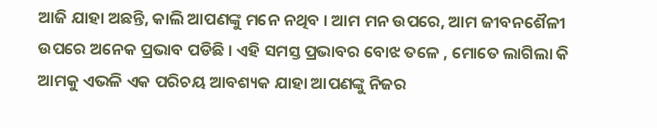ଆଜି ଯାହା ଅଛନ୍ତି, କାଲି ଆପଣଙ୍କୁ ମନେ ନଥିବ । ଆମ ମନ ଉପରେ, ଆମ ଜୀବନଶୈଳୀ ଉପରେ ଅନେକ ପ୍ରଭାବ ପଡିଛି । ଏହି ସମସ୍ତ ପ୍ରଭାବର ବୋଝ ତଳେ , ମୋତେ ଲାଗିଲା କି ଆମକୁ ଏଭଳି ଏକ ପରିଚୟ ଆବଶ୍ୟକ ଯାହା ଆପଣଙ୍କୁ ନିଜର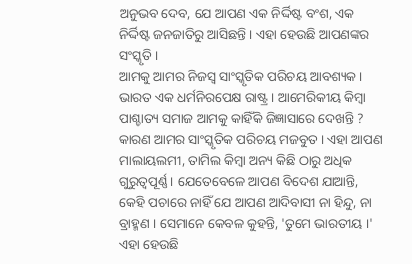ଅନୁଭବ ଦେବ, ଯେ ଆପଣ ଏକ ନିର୍ଦ୍ଦିଷ୍ଟ ବଂଶ, ଏକ ନିର୍ଦ୍ଦିଷ୍ଟ ଜନଜାତିରୁ ଆସିଛନ୍ତି । ଏହା ହେଉଛି ଆପଣଙ୍କର ସଂସ୍କୃତି ।
ଆମକୁ ଆମର ନିଜସ୍ୱ ସାଂସ୍କୃତିକ ପରିଚୟ ଆବଶ୍ୟକ । ଭାରତ ଏକ ଧର୍ମନିରପେକ୍ଷ ରାଷ୍ଟ୍ର । ଆମେରିକୀୟ କିମ୍ବା ପାଶ୍ଚାତ୍ୟ ସମାଜ ଆମକୁ କାହିଁକି ଜିଜ୍ଞାସାରେ ଦେଖନ୍ତି ? କାରଣ ଆମର ସାଂସ୍କୃତିକ ପରିଚୟ ମଜବୁତ । ଏହା ଆପଣ ମାଲାୟଲମୀ, ତାମିଲ କିମ୍ବା ଅନ୍ୟ କିଛି ଠାରୁ ଅଧିକ ଗୁରୁତ୍ୱପୂର୍ଣ୍ଣ । ଯେତେବେଳେ ଆପଣ ବିଦେଶ ଯାଆନ୍ତି, କେହି ପଚାରେ ନାହିଁ ଯେ ଆପଣ ଆଦିବାସୀ ନା ହିନ୍ଦୁ, ନା ବ୍ରାହ୍ମଣ । ସେମାନେ କେବଳ କୁହନ୍ତି, 'ତୁମେ ଭାରତୀୟ ।' ଏହା ହେଉଛି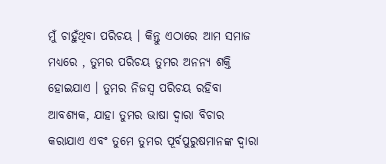ମୁଁ ଚାହୁଁଥିବା ପରିଚୟ । କିନ୍ତୁ ଏଠାରେ ଆମ ସମାଜ ମଧ୍ୟରେ , ତୁମର ପରିଚୟ ତୁମର ଅନନ୍ୟ ଶକ୍ତି ହୋଇଯାଏ । ତୁମର ନିଜସ୍ୱ ପରିଚୟ ରହିବା ଆବଶ୍ୟକ, ଯାହା ତୁମର ଭାଷା ଦ୍ୱାରା ବିଚାର କରାଯାଏ ଏବଂ ତୁମେ ତୁମର ପୂର୍ବପୁରୁଷମାନଙ୍କ ଦ୍ୱାରା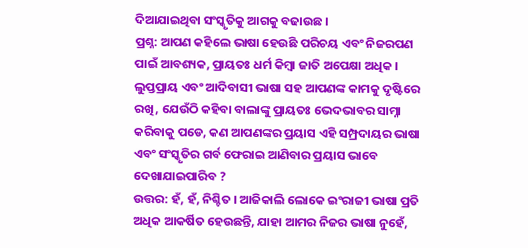ଦିଆଯାଇଥିବା ସଂସ୍କୃତିକୁ ଆଗକୁ ବଢାଉଛ ।
ପ୍ରଶ୍ନ: ଆପଣ କହିଲେ ଭାଷା ହେଉଛି ପରିଚୟ ଏବଂ ନିଜରପଣ ପାଇଁ ଆବଶ୍ୟକ, ପ୍ରାୟତଃ ଧର୍ମ କିମ୍ବା ଜାତି ଅପେକ୍ଷା ଅଧିକ । ଲୁପ୍ତପ୍ରାୟ ଏବଂ ଆଦିବାସୀ ଭାଷା ସହ ଆପଣଙ୍କ କାମକୁ ଦୃଷ୍ଟିରେ ରଖି, ଯେଉଁଠି କହିବା ବାଲାଙ୍କୁ ପ୍ରାୟତଃ ଭେଦଭାବର ସାମ୍ନା କରିବାକୁ ପଡେ, କଣ ଆପଣଙ୍କର ପ୍ରୟାସ ଏହି ସମ୍ପ୍ରଦାୟର ଭାଷା ଏବଂ ସଂସ୍କୃତିର ଗର୍ବ ଫେରାଇ ଆଣିବାର ପ୍ରୟାସ ଭାବେ ଦେଖାଯାଇପାରିବ ?
ଉତ୍ତର: ହଁ, ହଁ, ନିଶ୍ଚିତ । ଆଜିକାଲି ଲୋକେ ଇଂରାଜୀ ଭାଷା ପ୍ରତି ଅଧିକ ଆକର୍ଷିତ ହେଉଛନ୍ତି, ଯାହା ଆମର ନିଜର ଭାଷା ନୁହେଁ,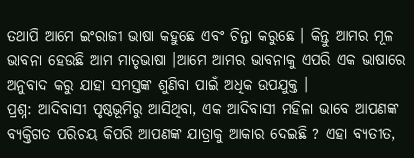ତଥାପି ଆମେ ଇଂରାଜୀ ଭାଷା କହୁଛେ ଏବଂ ଚିନ୍ତା କରୁଛେ । କିନ୍ତୁ ଆମର ମୂଳ ଭାବନା ହେଉଛି ଆମ ମାତୃଭାଷା ।ଆମେ ଆମର ଭାବନାକୁ ଏପରି ଏକ ଭାଷାରେ ଅନୁବାଦ କରୁ ଯାହା ସମସ୍ତଙ୍କ ଶୁଣିବା ପାଇଁ ଅଧିକ ଉପଯୁକ୍ତ ।
ପ୍ରଶ୍ନ: ଆଦିବାସୀ ପୃଷ୍ଠଭୂମିରୁ ଆସିଥିବା, ଏକ ଆଦିବାସୀ ମହିଳା ଭାବେ ଆପଣଙ୍କ ବ୍ୟକ୍ତିଗତ ପରିଚୟ କିପରି ଆପଣଙ୍କ ଯାତ୍ରାକୁ ଆକାର ଦେଇଛି ? ଏହା ବ୍ୟତୀତ,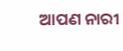ଆପଣ ନାରୀ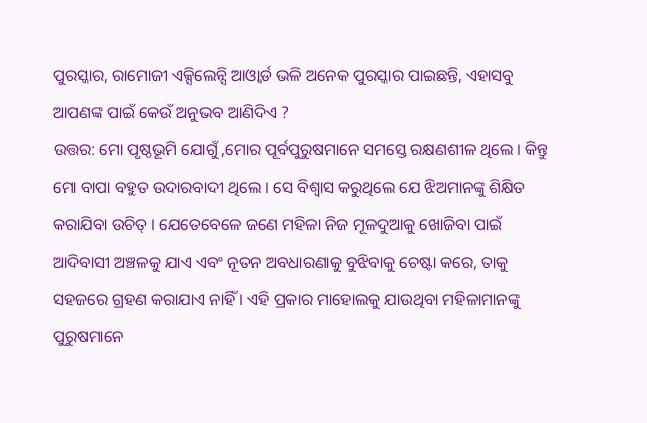ପୁରସ୍କାର, ରାମୋଜୀ ଏକ୍ସିଲେନ୍ସି ଆଓ୍ବାର୍ଡ ଭଳି ଅନେକ ପୁରସ୍କାର ପାଇଛନ୍ତି, ଏହାସବୁ ଆପଣଙ୍କ ପାଇଁ କେଉଁ ଅନୁଭବ ଆଣିଦିଏ ?
ଉତ୍ତର: ମୋ ପୃଷ୍ଠଭୂମି ଯୋଗୁଁ ,ମୋର ପୂର୍ବପୁରୁଷମାନେ ସମସ୍ତେ ରକ୍ଷଣଶୀଳ ଥିଲେ । କିନ୍ତୁ ମୋ ବାପା ବହୁତ ଉଦାରବାଦୀ ଥିଲେ । ସେ ବିଶ୍ୱାସ କରୁଥିଲେ ଯେ ଝିଅମାନଙ୍କୁ ଶିକ୍ଷିତ କରାଯିବା ଉଚିତ୍ । ଯେତେବେଳେ ଜଣେ ମହିଳା ନିଜ ମୂଳଦୁଆକୁ ଖୋଜିବା ପାଇଁ ଆଦିବାସୀ ଅଞ୍ଚଳକୁ ଯାଏ ଏବଂ ନୂତନ ଅବଧାରଣାକୁ ବୁଝିବାକୁ ଚେଷ୍ଟା କରେ, ତାକୁ ସହଜରେ ଗ୍ରହଣ କରାଯାଏ ନାହିଁ । ଏହି ପ୍ରକାର ମାହୋଲକୁ ଯାଉଥିବା ମହିଳାମାନଙ୍କୁ ପୁରୁଷମାନେ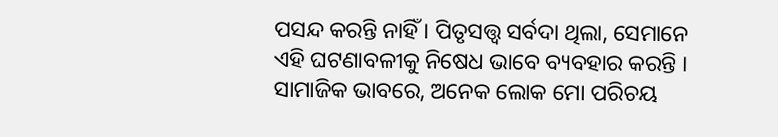ପସନ୍ଦ କରନ୍ତି ନାହିଁ । ପିତୃସତ୍ତ୍ୱ ସର୍ବଦା ଥିଲା, ସେମାନେ ଏହି ଘଟଣାବଳୀକୁ ନିଷେଧ ଭାବେ ବ୍ୟବହାର କରନ୍ତି । ସାମାଜିକ ଭାବରେ, ଅନେକ ଲୋକ ମୋ ପରିଚୟ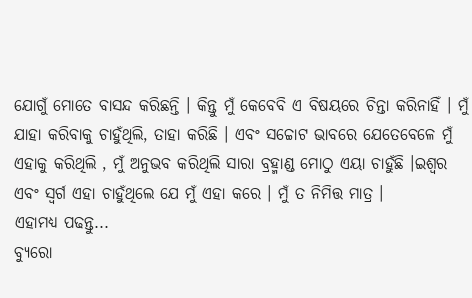ଯୋଗୁଁ ମୋତେ ବାସନ୍ଦ କରିଛନ୍ତି । କିନ୍ତୁ ମୁଁ କେବେବି ଏ ବିଷୟରେ ଚିନ୍ତା କରିନାହିଁ । ମୁଁ ଯାହା କରିବାକୁ ଚାହୁଁଥିଲି, ତାହା କରିଛି । ଏବଂ ସଚ୍ଚୋଟ ଭାବରେ ଯେତେବେଳେ ମୁଁ ଏହାକୁ କରିଥିଲି , ମୁଁ ଅନୁଭବ କରିଥିଲି ସାରା ବ୍ରହ୍ମାଣ୍ଡ ମୋଠୁ ଏୟା ଚାହୁଁଛି ।ଇଶ୍ୱର ଏବଂ ସ୍ୱର୍ଗ ଏହା ଚାହୁଁଥିଲେ ଯେ ମୁଁ ଏହା କରେ । ମୁଁ ତ ନିମିତ୍ତ ମାତ୍ର ।
ଏହାମଧ୍ୟ ପଢନ୍ତୁ...
ବ୍ୟୁରୋ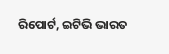ରିପୋର୍ଟ, ଇଟିଭି ଭାରତ